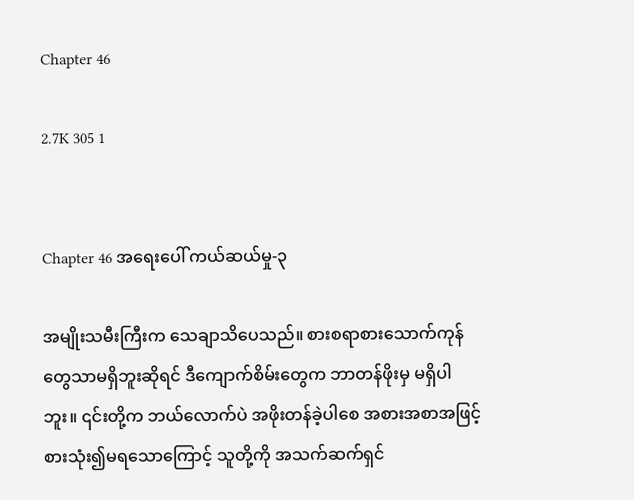Chapter 46

2.7K 305 1


Chapter 46 အရေးပေါ် ကယ်ဆယ်မှု-၃

အမျိုးသမီးကြီးက သေချာသိပေသည်။ စားစရာစားသောက်ကုန်တွေသာမရှိဘူးဆိုရင် ဒီကျောက်စိမ်းတွေက ဘာတန်ဖိုးမှ မရှိပါဘူး။ ၎င်းတို့က ဘယ်လောက်ပဲ အဖိုးတန်ခဲ့ပါစေ အစားအစာအဖြင့် စားသုံး၍မရသောကြောင့် သူတို့ကို အသက်ဆက်ရှင်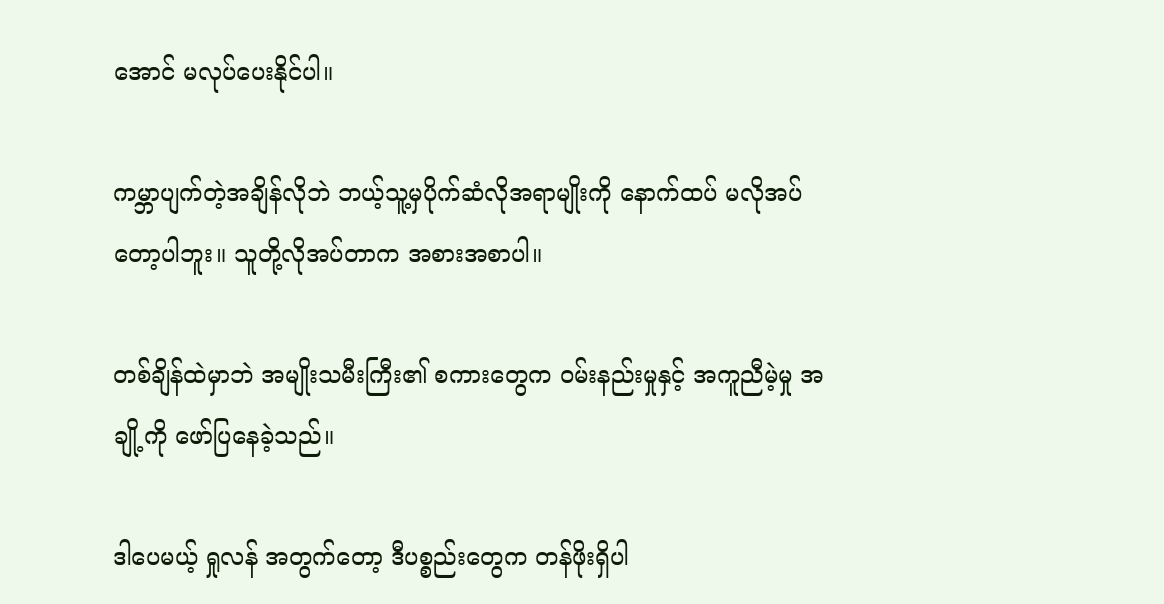အောင် မလုပ်ပေးနိုင်ပါ။

ကမ္ဘာပျက်တဲ့အချိန်လိုဘဲ ဘယ့်သူ့မှပိုက်ဆံလိုအရာမျိုးကို နောက်ထပ် မလိုအပ်တော့ပါဘူး။ သူတို့လိုအပ်တာက အစားအစာပါ။

တစ်ချိန်ထဲမှာဘဲ အမျိုးသမီးကြီး၏ စကားတွေက ဝမ်းနည်းမှုနှင့် အကူညီမဲ့မှု အချို့ကို ဖော်ပြနေခဲ့သည်။

ဒါပေမယ့် ရှုလန် အတွက်တော့ ဒီပစ္စည်းတွေက တန်ဖိုးရှိပါ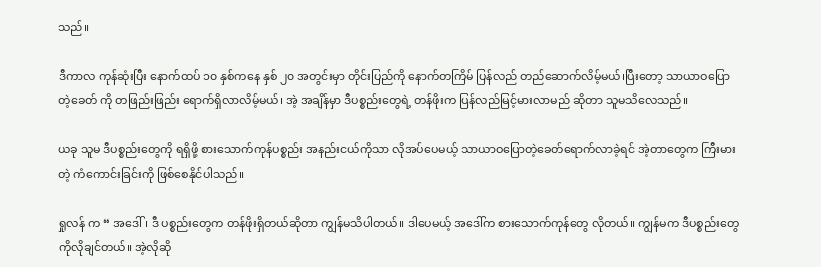သည်။

ဒီကာလ ကုန်ဆုံးပြီး နောက်ထပ် ၁၀ နှစ်ကနေ နှစ် ၂၀ အတွင်းမှာ တိုင်းပြည်ကို နောက်တကြိမ် ပြန်လည် တည်ဆောက်လိမ့်မယ်၊ပြီးတော့ သာယာဝပြောတဲ့ခေတ် ကို တဖြည်းဖြည်း ရောက်ရှိလာလိမ့်မယ်၊ အဲ့ အချိန်မှာ ဒီပစ္စည်းတွေရဲ့ တန်ဖိုးက ပြန်လည်မြင့်မားလာမည် ဆိုတာ သူမသိလေသည်။

ယခု သူမ ဒီပစ္စည်းတွေကို ရရှိဖို့ စားသောက်ကုန်ပစ္စည်း အနည်းငယ်ကိုသာ လိုအပ်ပေမယ့် သာယာဝပြောတဲ့ခေတ်ရောက်လာခဲ့ရင် အဲ့တာတွေက ကြီးမားတဲ့ ကံကောင်းခြင်းကို ဖြစ်စေနိုင်ပါသည်။

ရှုလန် က “ အဒေါ်၊ ဒီ ပစ္စည်းတွေက တန်ဖိုးရှိတယ်ဆိုတာ ကျွန်မသိပါတယ်။ ဒါပေမယ့် အဒေါ်က စားသောက်ကုန်တွေ လိုတယ်။ ကျွန်မက ဒီပစ္စည်းတွေကိုလိုချင်တယ်။ အဲ့လိုဆို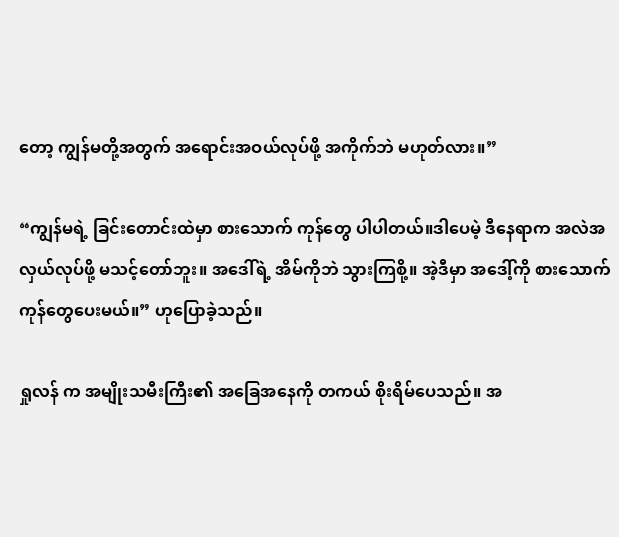တော့ ကျွန်မတို့အတွက် အရောင်းအဝယ်လုပ်ဖို့ အကိုက်ဘဲ မဟုတ်လား။”

“ကျွန်မရဲ့ ခြင်းတောင်းထဲမှာ စားသောက် ကုန်တွေ ပါပါတယ်။ဒါပေမဲ့ ဒီနေရာက အလဲအလှယ်လုပ်ဖို့ မသင့်တော်ဘူး။ အဒေါ်ရဲ့ အိမ်ကိုဘဲ သွားကြစို့။ အဲ့ဒီမှာ အဒေါ့်ကို စားသောက်ကုန်တွေပေးမယ်။” ဟုပြောခဲ့သည်။

ရှုလန် က အမျိုးသမီးကြီး၏ အခြေအနေကို တကယ် စိုးရိမ်ပေသည်။ အ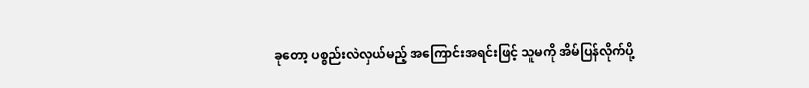ခုတော့ ပစ္စည်းလဲလှယ်မည့် အကြောင်းအရင်းဖြင့် သူမကို အိမ်ပြန်လိုက်ပို့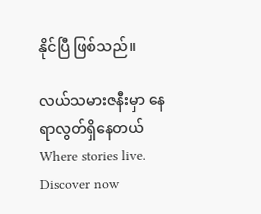နိုင်ပြီ ဖြစ်သည်။

လယ်သမားဇနီးမှာ နေရာလွတ်ရှိနေတယ်Where stories live. Discover now